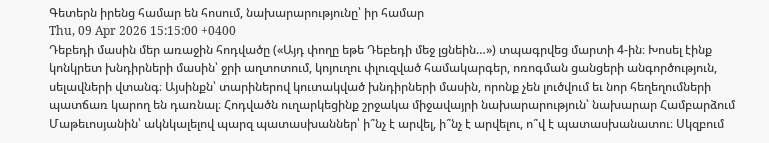Գետերն իրենց համար են հոսում, նախարարությունը՝ իր համար
Thu, 09 Apr 2026 15:15:00 +0400
Դեբեդի մասին մեր առաջին հոդվածը («Այդ փողը եթե Դեբեդի մեջ լցնեին…») տպագրվեց մարտի 4-ին։ Խոսել էինք կոնկրետ խնդիրների մասին՝ ջրի աղտոտում, կոյուղու փլուզված համակարգեր, ոռոգման ցանցերի անգործություն, սելավների վտանգ։ Այսինքն՝ տարիներով կուտակված խնդիրների մասին, որոնք չեն լուծվում եւ նոր հեղեղումների պատճառ կարող են դառնալ։ Հոդվածն ուղարկեցինք շրջակա միջավայրի նախարարություն՝ նախարար Համբարձում Մաթեւոսյանին՝ ակնկալելով պարզ պատասխաններ՝ ի՞նչ է արվել, ի՞նչ է արվելու, ո՞վ է պատասխանատու։ Սկզբում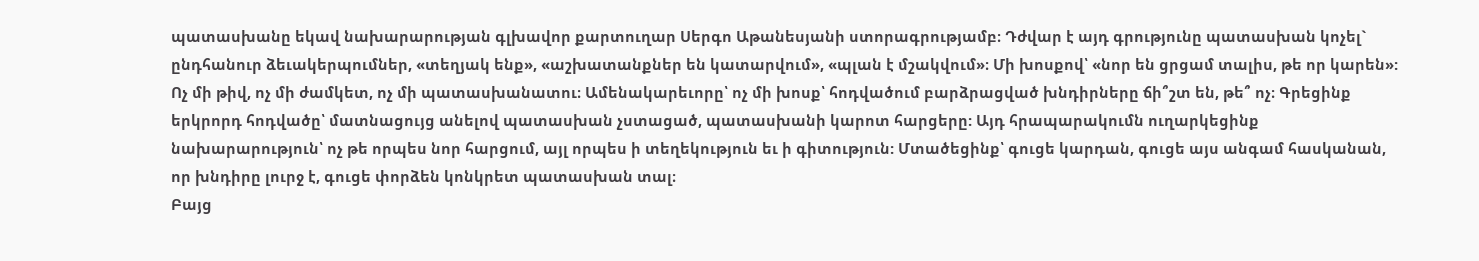պատասխանը եկավ նախարարության գլխավոր քարտուղար Սերգո Աթանեսյանի ստորագրությամբ։ Դժվար է այդ գրությունը պատասխան կոչել` ընդհանուր ձեւակերպումներ, «տեղյակ ենք», «աշխատանքներ են կատարվում», «պլան է մշակվում»։ Մի խոսքով՝ «նոր են ցրցամ տալիս, թե որ կարեն»: Ոչ մի թիվ, ոչ մի ժամկետ, ոչ մի պատասխանատու։ Ամենակարեւորը՝ ոչ մի խոսք՝ հոդվածում բարձրացված խնդիրները ճի՞շտ են, թե՞ ոչ։ Գրեցինք երկրորդ հոդվածը՝ մատնացույց անելով պատասխան չստացած, պատասխանի կարոտ հարցերը: Այդ հրապարակումն ուղարկեցինք նախարարություն՝ ոչ թե որպես նոր հարցում, այլ որպես ի տեղեկություն եւ ի գիտություն: Մտածեցինք՝ գուցե կարդան, գուցե այս անգամ հասկանան, որ խնդիրը լուրջ է, գուցե փորձեն կոնկրետ պատասխան տալ։
Բայց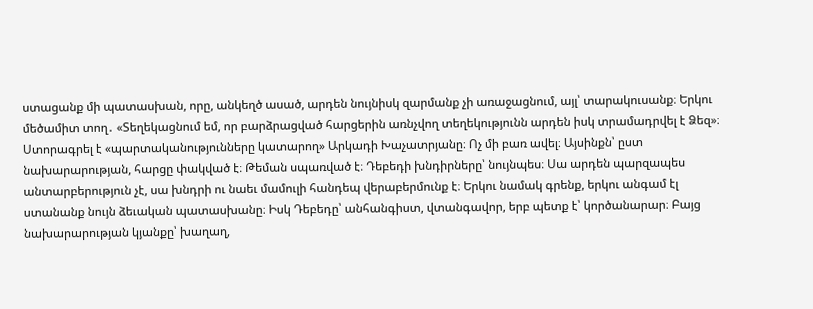ստացանք մի պատասխան, որը, անկեղծ ասած, արդեն նույնիսկ զարմանք չի առաջացնում, այլ՝ տարակուսանք։ Երկու մեծամիտ տող․ «Տեղեկացնում եմ, որ բարձրացված հարցերին առնչվող տեղեկությունն արդեն իսկ տրամադրվել է Ձեզ»։ Ստորագրել է «պարտականությունները կատարող» Արկադի Խաչատրյանը։ Ոչ մի բառ ավել։ Այսինքն՝ ըստ նախարարության, հարցը փակված է։ Թեման սպառված է։ Դեբեդի խնդիրները՝ նույնպես։ Սա արդեն պարզապես անտարբերություն չէ, սա խնդրի ու նաեւ մամուլի հանդեպ վերաբերմունք է։ Երկու նամակ գրենք, երկու անգամ էլ ստանանք նույն ձեւական պատասխանը։ Իսկ Դեբեդը՝ անհանգիստ, վտանգավոր, երբ պետք է՝ կործանարար։ Բայց նախարարության կյանքը՝ խաղաղ,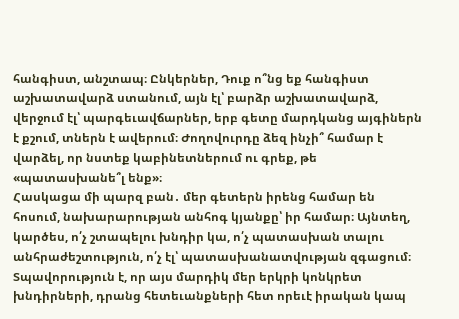հանգիստ, անշտապ։ Ընկերներ, Դուք ո՞նց եք հանգիստ աշխատավարձ ստանում, այն էլ՝ բարձր աշխատավարձ, վերջում էլ՝ պարգեւավճարներ, երբ գետը մարդկանց այգիներն է քշում, տներն է ավերում։ Ժողովուրդը ձեզ ինչի՞ համար է վարձել, որ նստեք կաբինետներում ու գրեք, թե «պատասխանե՞լ ենք»։
Հասկացա մի պարզ բան․ մեր գետերն իրենց համար են հոսում, նախարարության անհոգ կյանքը՝ իր համար։ Այնտեղ, կարծես, ո՛չ շտապելու խնդիր կա, ո՛չ պատասխան տալու անհրաժեշտություն, ո՛չ էլ՝ պատասխանատվության զգացում։ Տպավորություն է, որ այս մարդիկ մեր երկրի կոնկրետ խնդիրների, դրանց հետեւանքների հետ որեւէ իրական կապ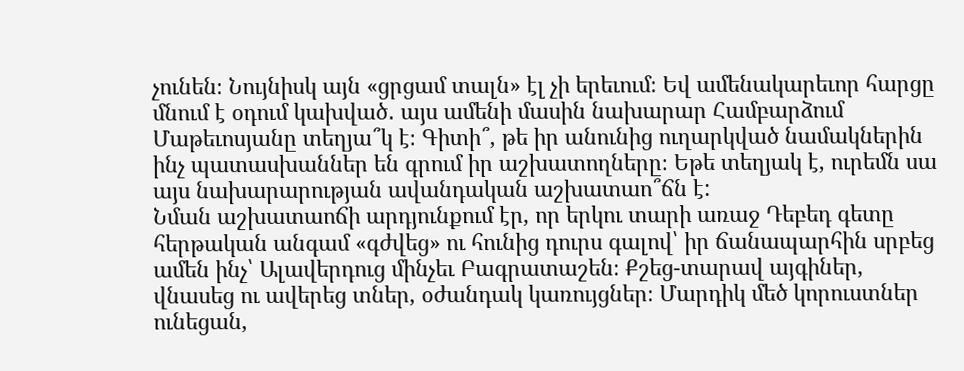չունեն։ Նույնիսկ այն «ցրցամ տալն» էլ չի երեւում։ Եվ ամենակարեւոր հարցը մնում է օդում կախված․ այս ամենի մասին նախարար Համբարձում Մաթեւոսյանը տեղյա՞կ է։ Գիտի՞, թե իր անունից ուղարկված նամակներին ինչ պատասխաններ են գրում իր աշխատողները։ Եթե տեղյակ է, ուրեմն սա այս նախարարության ավանդական աշխատաո՞ճն է:
Նման աշխատաոճի արդյունքում էր, որ երկու տարի առաջ Դեբեդ գետը հերթական անգամ «գժվեց» ու հունից դուրս գալով՝ իր ճանապարհին սրբեց ամեն ինչ՝ Ալավերդուց մինչեւ Բագրատաշեն։ Քշեց-տարավ այգիներ, վնասեց ու ավերեց տներ, օժանդակ կառույցներ։ Մարդիկ մեծ կորուստներ ունեցան,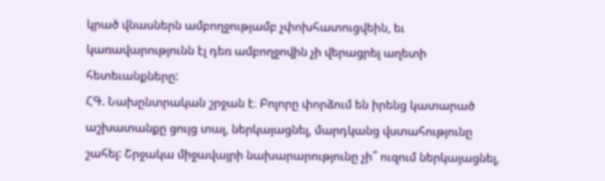կրած վնասներն ամբողջությամբ չփոխհատուցվեին, եւ կառավարությունն էլ դեռ ամբողջովին չի վերացրել աղետի հետեւանքները:
ՀԳ. Նախընտրական շրջան է։ Բոլորը փորձում են իրենց կատարած աշխատանքը ցույց տալ, ներկայացնել, մարդկանց վստահությունը շահել: Շրջակա միջավայրի նախարարությունը չի՞ ուզում ներկայացնել,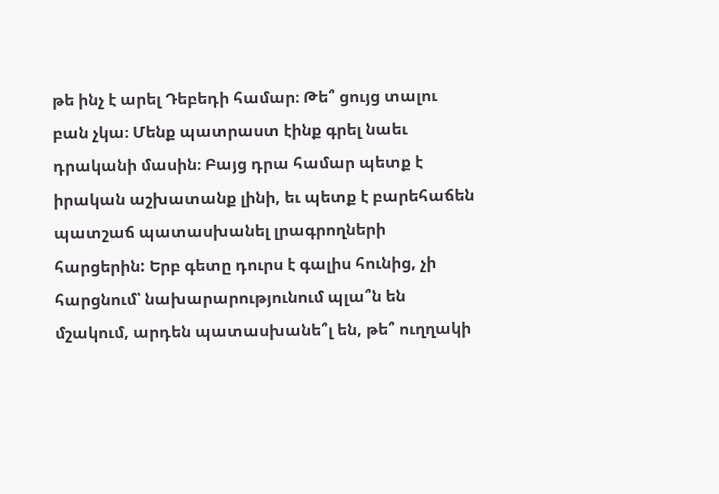թե ինչ է արել Դեբեդի համար։ Թե՞ ցույց տալու բան չկա։ Մենք պատրաստ էինք գրել նաեւ դրականի մասին։ Բայց դրա համար պետք է իրական աշխատանք լինի, եւ պետք է բարեհաճեն պատշաճ պատասխանել լրագրողների հարցերին: Երբ գետը դուրս է գալիս հունից, չի հարցնում՝ նախարարությունում պլա՞ն են մշակում, արդեն պատասխանե՞լ են, թե՞ ուղղակի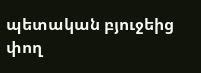պետական բյուջեից փող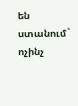են ստանում` ոչինչ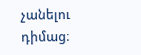չանելու դիմաց։